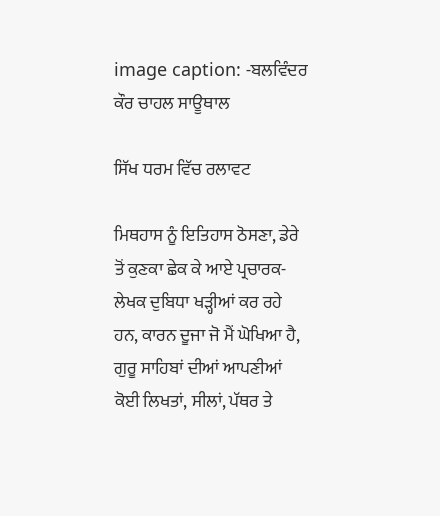image caption: -ਬਲਵਿੰਦਰ ਕੌਰ ਚਾਹਲ ਸਾਊਥਾਲ

ਸਿੱਖ ਧਰਮ ਵਿੱਚ ਰਲਾਵਟ

ਮਿਥਹਾਸ ਨੂੰ ਇਤਿਹਾਸ ਠੋਸਣਾ, ਡੇਰੇ ਤੋਂ ਕੁਣਕਾ ਛੇਕ ਕੇ ਆਏ ਪ੍ਰਚਾਰਕ-ਲੇਖਕ ਦੁਬਿਧਾ ਖੜ੍ਹੀਆਂ ਕਰ ਰਹੇ ਹਨ, ਕਾਰਨ ਦੂਜਾ ਜੋ ਮੈਂ ਘੋਖਿਆ ਹੈ, ਗੁਰੂ ਸਾਹਿਬਾਂ ਦੀਆਂ ਆਪਣੀਆਂ ਕੋਈ ਲਿਖਤਾਂ, ਸੀਲਾਂ, ਪੱਥਰ ਤੇ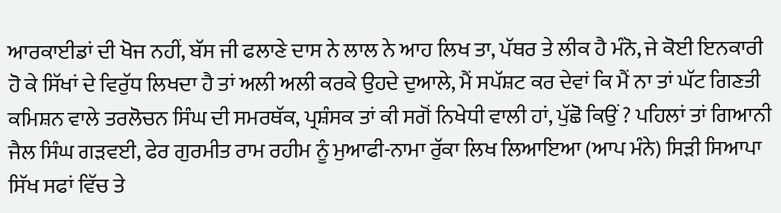ਆਰਕਾਈਡਾਂ ਦੀ ਖੋਜ ਨਹੀਂ, ਬੱਸ ਜੀ ਫਲਾਣੇ ਦਾਸ ਨੇ ਲਾਲ ਨੇ ਆਹ ਲਿਖ ਤਾ, ਪੱਥਰ ਤੇ ਲੀਕ ਹੈ ਮੰਨੋ, ਜੇ ਕੋਈ ਇਨਕਾਰੀ ਹੋ ਕੇ ਸਿੱਖਾਂ ਦੇ ਵਿਰੁੱਧ ਲਿਖਦਾ ਹੈ ਤਾਂ ਅਲੀ ਅਲੀ ਕਰਕੇ ਉਹਦੇ ਦੁਆਲੇ, ਮੈਂ ਸਪੱਸ਼ਟ ਕਰ ਦੇਵਾਂ ਕਿ ਮੈਂ ਨਾ ਤਾਂ ਘੱਟ ਗਿਣਤੀ ਕਮਿਸ਼ਨ ਵਾਲੇ ਤਰਲੋਚਨ ਸਿੰਘ ਦੀ ਸਮਰਥੱਕ, ਪ੍ਰਸ਼ੰਸਕ ਤਾਂ ਕੀ ਸਗੋਂ ਨਿਖੇਧੀ ਵਾਲੀ ਹਾਂ, ਪੁੱਛੋ ਕਿਉਂ ? ਪਹਿਲਾਂ ਤਾਂ ਗਿਆਨੀ ਜੈਲ ਸਿੰਘ ਗੜਵਈ, ਫੇਰ ਗੁਰਮੀਤ ਰਾਮ ਰਹੀਮ ਨੂੰ ਮੁਆਫੀ-ਨਾਮਾ ਰੁੱਕਾ ਲਿਖ ਲਿਆਇਆ (ਆਪ ਮੰਨੇ) ਸਿੜੀ ਸਿਆਪਾ ਸਿੱਖ ਸਫਾਂ ਵਿੱਚ ਤੇ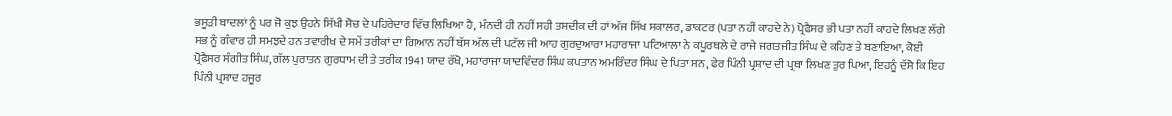ਭਸੂੜੀ ਬਾਦਲਾਂ ਨੂੰ ਪਰ ਜੋ ਕੁਝ ਉਹਨੇ ਸਿੱਖੀ ਸੋਚ ਦੇ ਪਹਿਰੇਦਾਰ ਵਿੱਚ ਲਿਖਿਆ ਹੈ, ਮੰਨਦੀ ਹੀ ਨਹੀਂ ਸਹੀ ਤਸਦੀਕ ਦੀ ਹਾਂ ਅੱਜ ਸਿੱਖ ਸਕਾਲਰ, ਡਾਕਟਰ (ਪਤਾ ਨਹੀਂ ਕਾਹਦੇ ਨੇ) ਪ੍ਰੋਫੈਸਰ ਭੀ ਪਤਾ ਨਹੀਂ ਕਾਹਦੇ ਲਿਖਣ ਲੱਗੇ ਸਭ ਨੂੰ ਗੰਵਾਰ ਹੀ ਸਮਝਦੇ ਹਨ ਤਵਾਰੀਖ ਦੇ ਸਮੇਂ ਤਰੀਕਾਂ ਦਾ ਗਿਆਨ ਨਹੀਂ ਬੱਸ ਅੱਲ ਦੀ ਪਟੱਲ ਜੀ ਆਹ ਗੁਰਦੁਆਰਾ ਮਹਾਰਾਜਾ ਪਟਿਆਲਾ ਨੇ ਕਪੂਰਥਲੇ ਦੇ ਰਾਜੇ ਜਗਤਜੀਤ ਸਿੰਘ ਦੇ ਕਹਿਣ ਤੇ ਬਣਾਇਆ, ਕੋਈ ਪ੍ਰੋਫੈਸਰ ਸੰਗੀਤ ਸਿੰਘ, ਗੱਲ ਪੁਰਾਤਨ ਗੁਰਧਾਮ ਦੀ ਤੇ ਤਰੀਕ 1941 ਯਾਦ ਰੱਖੋ, ਮਹਾਰਾਜਾ ਯਾਦਵਿੰਦਰ ਸਿੰਘ ਕਪਤਾਨ ਅਮਰਿੰਦਰ ਸਿੰਘ ਦੇ ਪਿਤਾ ਸਨ, ਫੇਰ ਪਿੰਨੀ ਪ੍ਰਸ਼ਾਦ ਦੀ ਪ੍ਰਥਾ ਲਿਖਣ ਤੁਰ ਪਿਆ, ਇਹਨੂੰ ਦੱਸੋ ਕਿ ਇਹ ਪਿੰਨੀ ਪ੍ਰਸ਼ਾਦ ਹਜੂਰ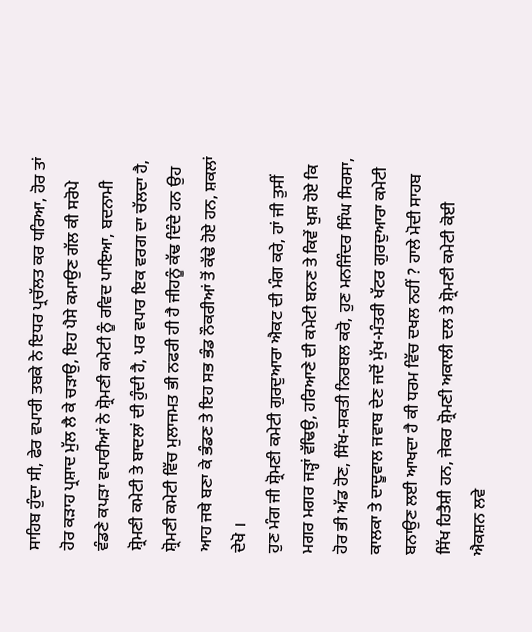ਸਾਹਿਬ ਹੁੰਦਾ ਸੀ, ਫੇਰ ਵਪਾਰੀ ਤਬਕੇ ਨੇ ਇਧਰ ਪ੍ਰਚੱਲਤ ਕਰ ਧਰਿਆ, ਹੋਰ ਤਾਂ ਹੋਰ ਕੜਾਹ ਪ੍ਰਸ਼ਾਦ ਮੁੱਲ ਲੈ ਕੇ ਚੜਾਉ, ਇਹ ਪੈਸੇ ਕਮਾਉਣ ਗੱਲ ਕੀ ਸਰੋਪੇ ਵੰਡਣੇ ਕਪੜਾ ਵਪਾਰੀਆਂ ਨੇ ਸ਼੍ਰੋਮਣੀ ਕਮੇਟੀ ਨੂੰ ਰਵਿਦ ਪਾਇਆ, ਬਦਨਾਮੀ ਸ਼੍ਰੋਮਣੀ ਕਮੇਟੀ ਤੇ ਬਾਦਲਾਂ ਦੀ ਹੁੰਦੀ ਹੈ, ਪਰ ਵਪਾਰ ਇਕ ਵਰਗ ਦਾ ਚੱਲਦਾ ਹੈ, ਸ਼੍ਰੋਮਣੀ ਕਮੇਟੀ ਵਿੱਚ ਮੁਲਾਜਮਤ ਭੀ ਨਫਰੀ ਹੀ ਹੈ ਜੀਹਨੂੰ ਕੱਢ ਦਿੰਦੇ ਹਨ ਉਹ ਆਹ ਜਥੇ ਬਣਾ ਕੇ ਭੰਡਣ ਤੇ ਇਹ ਸਭ ਭੰਡ ਨੌਕਰੀਆਂ ਤੋਂ ਕੱਢੇ ਹੋਏ ਹਨ, ਸ਼ਕਲਾਂ ਦੇਖੋ ।
ਹੁਣ ਮੰਗ ਜੀ ਸ਼੍ਰੋਮਣੀ ਕਮੇਟੀ ਗੁਰਦੁਆਰਾ ਐਕਟ ਦੀ ਮੰਗ ਕਰੇ, ਹਾਂ ਜੀ ਤੁਸੀਂ ਮਗਰ ਮਗਰ ਜੜ੍ਹਾਂ ਵੱਢਿਉ, ਹਰਿਆਣੇ ਦੀ ਕਮੇਟੀ ਬਨਣ ਤੇ ਕਿਵੇਂ ਖੁਸ਼ ਹੋਏ ਕਿ ਹੋਰ ਭੀ ਅੱਡ ਹੋਣ, ਸਿੱਖ-ਸ਼ਕਤੀ ਨਿਰਬਲ ਕਰੋ, ਹੁਣ ਮਨਜਿੰਦਰ ਸਿੰਘ ਸਿਰਸਾ, ਕਾਲਕਾ ਤੇ ਦਾਦੂਵਾਲ ਜਵਾਬ ਦੇਣ ਜਦੋਂ ਮੁੱਖ-ਮੰਤਰੀ ਖੱਟਰ ਗੁਰਦੁਆਰਾ ਕਮੇਟੀ ਬਨਾਉਣ ਲਈ ਆਖਦਾ ਹੈ ਕੀ ਧਰਮ ਵਿੱਚ ਦਖਲ ਨਹੀਂ ? ਹਾਲੇ ਮੋਦੀ ਸਾਹਬ ਸਿੱਖ ਹਿਤੈਸ਼ੀ ਹਨ, ਜੇਕਰ ਸ਼੍ਰੋਮਣੀ ਅਕਾਲੀ ਦਲ ਤੇ ਸ਼੍ਰੋਮਣੀ ਕਮੇਟੀ ਕੋਈ ਐਕਸ਼ਨ ਲਵੇ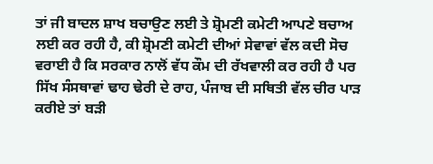ਤਾਂ ਜੀ ਬਾਦਲ ਸ਼ਾਖ ਬਚਾਉਣ ਲਈ ਤੇ ਸ਼੍ਰੋਮਣੀ ਕਮੇਟੀ ਆਪਣੇ ਬਚਾਅ ਲਈ ਕਰ ਰਹੀ ਹੈ, ਕੀ ਸ਼੍ਰੋਮਣੀ ਕਮੇਟੀ ਦੀਆਂ ਸੇਵਾਵਾਂ ਵੱਲ ਕਦੀ ਸੋਚ ਵਰਾਈ ਹੈ ਕਿ ਸਰਕਾਰ ਨਾਲੋਂ ਵੱਧ ਕੌਮ ਦੀ ਰੱਖਵਾਲੀ ਕਰ ਰਹੀ ਹੈ ਪਰ ਸਿੱਖ ਸੰਸਥਾਵਾਂ ਢਾਹ ਢੇਰੀ ਦੇ ਰਾਹ, ਪੰਜਾਬ ਦੀ ਸਥਿਤੀ ਵੱਲ ਚੀਰ ਪਾੜ ਕਰੀਏ ਤਾਂ ਬੜੀ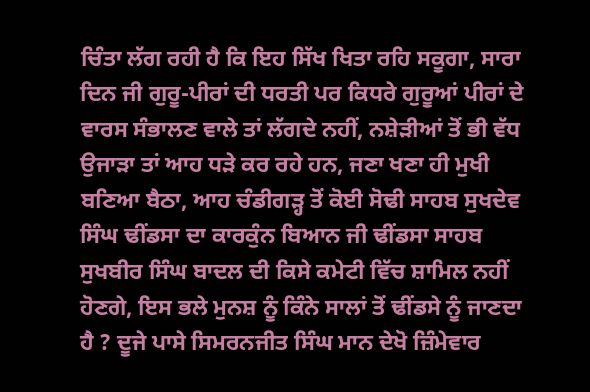ਚਿੰਤਾ ਲੱਗ ਰਹੀ ਹੈ ਕਿ ਇਹ ਸਿੱਖ ਖਿਤਾ ਰਹਿ ਸਕੂਗਾ, ਸਾਰਾ ਦਿਨ ਜੀ ਗੁਰੂ-ਪੀਰਾਂ ਦੀ ਧਰਤੀ ਪਰ ਕਿਧਰੇ ਗੁਰੂਆਂ ਪੀਰਾਂ ਦੇ ਵਾਰਸ ਸੰਭਾਲਣ ਵਾਲੇ ਤਾਂ ਲੱਗਦੇ ਨਹੀਂ, ਨਸ਼ੇੜੀਆਂ ਤੋਂ ਭੀ ਵੱਧ ਉਜਾੜਾ ਤਾਂ ਆਹ ਧੜੇ ਕਰ ਰਹੇ ਹਨ, ਜਣਾ ਖਣਾ ਹੀ ਮੁਖੀ ਬਣਿਆ ਬੈਠਾ, ਆਹ ਚੰਡੀਗੜ੍ਹ ਤੋਂ ਕੋਈ ਸੋਢੀ ਸਾਹਬ ਸੁਖਦੇਵ ਸਿੰਘ ਢੀਂਡਸਾ ਦਾ ਕਾਰਕੁੰਨ ਬਿਆਨ ਜੀ ਢੀਂਡਸਾ ਸਾਹਬ ਸੁਖਬੀਰ ਸਿੰਘ ਬਾਦਲ ਦੀ ਕਿਸੇ ਕਮੇਟੀ ਵਿੱਚ ਸ਼ਾਮਿਲ ਨਹੀਂ ਹੋਣਗੇ, ਇਸ ਭਲੇ ਮੁਨਸ਼ ਨੂੰ ਕਿੰਨੇ ਸਾਲਾਂ ਤੋਂ ਢੀਂਡਸੇ ਨੂੰ ਜਾਣਦਾ ਹੈ ? ਦੂਜੇ ਪਾਸੇ ਸਿਮਰਨਜੀਤ ਸਿੰਘ ਮਾਨ ਦੇਖੋ ਜ਼ਿੰਮੇਵਾਰ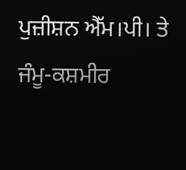ਪੁਜ਼ੀਸ਼ਨ ਐੱਮ।ਪੀ। ਤੇ ਜੰਮੂ-ਕਸ਼ਮੀਰ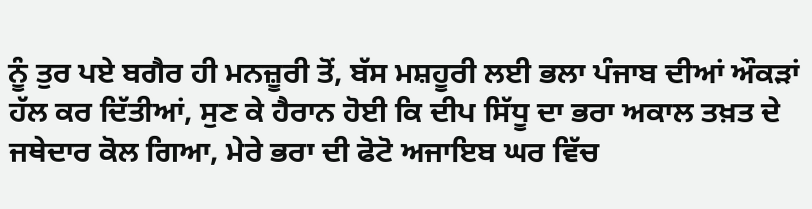ਨੂੰ ਤੁਰ ਪਏ ਬਗੈਰ ਹੀ ਮਨਜ਼ੂਰੀ ਤੋਂ, ਬੱਸ ਮਸ਼ਹੂਰੀ ਲਈ ਭਲਾ ਪੰਜਾਬ ਦੀਆਂ ਔਕੜਾਂ ਹੱਲ ਕਰ ਦਿੱਤੀਆਂ, ਸੁਣ ਕੇ ਹੈਰਾਨ ਹੋਈ ਕਿ ਦੀਪ ਸਿੱਧੂ ਦਾ ਭਰਾ ਅਕਾਲ ਤਖ਼ਤ ਦੇ ਜਥੇਦਾਰ ਕੋਲ ਗਿਆ, ਮੇਰੇ ਭਰਾ ਦੀ ਫੋਟੋ ਅਜਾਇਬ ਘਰ ਵਿੱਚ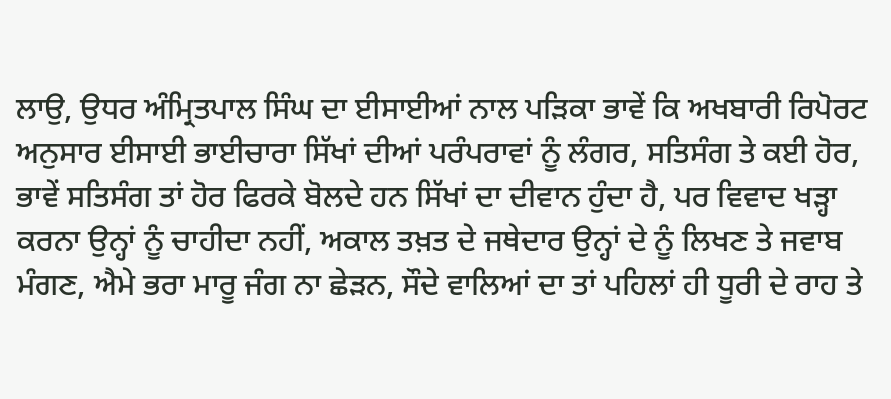ਲਾਉ, ਉਧਰ ਅੰਮ੍ਰਿਤਪਾਲ ਸਿੰਘ ਦਾ ਈਸਾਈਆਂ ਨਾਲ ਪੜਿਕਾ ਭਾਵੇਂ ਕਿ ਅਖਬਾਰੀ ਰਿਪੋਰਟ ਅਨੁਸਾਰ ਈਸਾਈ ਭਾਈਚਾਰਾ ਸਿੱਖਾਂ ਦੀਆਂ ਪਰੰਪਰਾਵਾਂ ਨੂੰ ਲੰਗਰ, ਸਤਿਸੰਗ ਤੇ ਕਈ ਹੋਰ, ਭਾਵੇਂ ਸਤਿਸੰਗ ਤਾਂ ਹੋਰ ਫਿਰਕੇ ਬੋਲਦੇ ਹਨ ਸਿੱਖਾਂ ਦਾ ਦੀਵਾਨ ਹੁੰਦਾ ਹੈ, ਪਰ ਵਿਵਾਦ ਖੜ੍ਹਾ ਕਰਨਾ ਉਨ੍ਹਾਂ ਨੂੰ ਚਾਹੀਦਾ ਨਹੀਂ, ਅਕਾਲ ਤਖ਼ਤ ਦੇ ਜਥੇਦਾਰ ਉਨ੍ਹਾਂ ਦੇ ਨੂੰ ਲਿਖਣ ਤੇ ਜਵਾਬ ਮੰਗਣ, ਐਮੇ ਭਰਾ ਮਾਰੂ ਜੰਗ ਨਾ ਛੇੜਨ, ਸੌਦੇ ਵਾਲਿਆਂ ਦਾ ਤਾਂ ਪਹਿਲਾਂ ਹੀ ਧੂਰੀ ਦੇ ਰਾਹ ਤੇ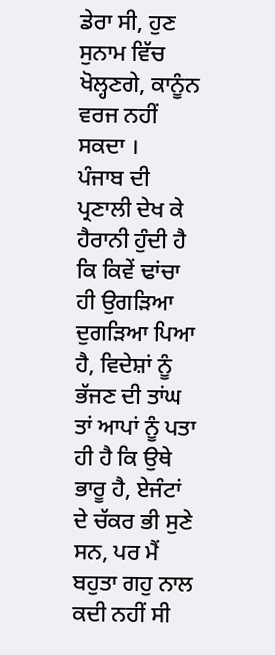ਡੇਰਾ ਸੀ, ਹੁਣ ਸੁਨਾਮ ਵਿੱਚ ਖੋਲ੍ਹਣਗੇ, ਕਾਨੂੰਨ ਵਰਜ ਨਹੀਂ ਸਕਦਾ ।
ਪੰਜਾਬ ਦੀ ਪ੍ਰਣਾਲੀ ਦੇਖ ਕੇ ਹੈਰਾਨੀ ਹੁੰਦੀ ਹੈ ਕਿ ਕਿਵੇਂ ਢਾਂਚਾ ਹੀ ਉਗੜਿਆ ਦੁਗੜਿਆ ਪਿਆ ਹੈ, ਵਿਦੇਸ਼ਾਂ ਨੂੰ ਭੱਜਣ ਦੀ ਤਾਂਘ ਤਾਂ ਆਪਾਂ ਨੂੰ ਪਤਾ ਹੀ ਹੈ ਕਿ ਉਥੇ ਭਾਰੂ ਹੈ, ਏਜੰਟਾਂ ਦੇ ਚੱਕਰ ਭੀ ਸੁਣੇ ਸਨ, ਪਰ ਮੈਂ ਬਹੁਤਾ ਗਹੁ ਨਾਲ ਕਦੀ ਨਹੀਂ ਸੀ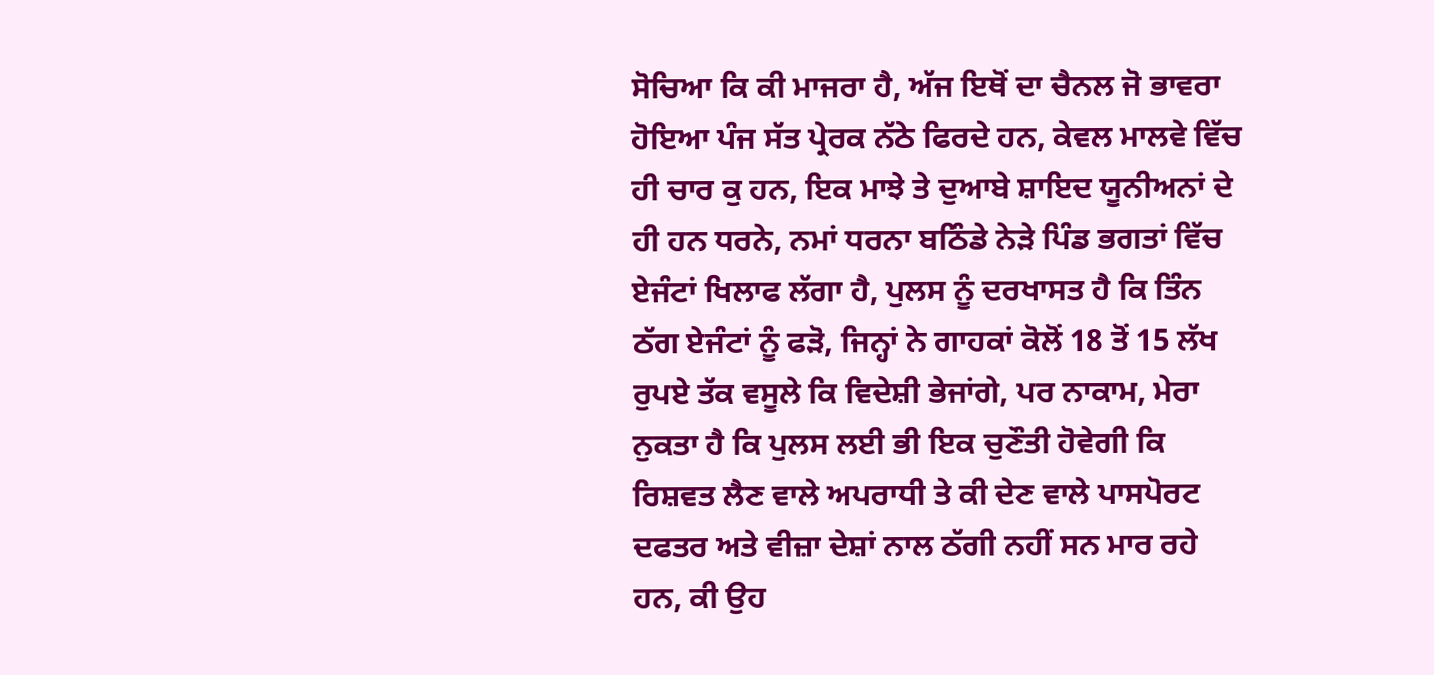ਸੋਚਿਆ ਕਿ ਕੀ ਮਾਜਰਾ ਹੈ, ਅੱਜ ਇਥੋਂ ਦਾ ਚੈਨਲ ਜੋ ਭਾਵਰਾ ਹੋਇਆ ਪੰਜ ਸੱਤ ਪ੍ਰੇਰਕ ਨੱਠੇ ਫਿਰਦੇ ਹਨ, ਕੇਵਲ ਮਾਲਵੇ ਵਿੱਚ ਹੀ ਚਾਰ ਕੁ ਹਨ, ਇਕ ਮਾਝੇ ਤੇ ਦੁਆਬੇ ਸ਼ਾਇਦ ਯੂਨੀਅਨਾਂ ਦੇ ਹੀ ਹਨ ਧਰਨੇ, ਨਮਾਂ ਧਰਨਾ ਬਠਿੰਡੇ ਨੇੜੇ ਪਿੰਡ ਭਗਤਾਂ ਵਿੱਚ ਏਜੰਟਾਂ ਖਿਲਾਫ ਲੱਗਾ ਹੈ, ਪੁਲਸ ਨੂੰ ਦਰਖਾਸਤ ਹੈ ਕਿ ਤਿੰਨ ਠੱਗ ਏਜੰਟਾਂ ਨੂੰ ਫੜੋ, ਜਿਨ੍ਹਾਂ ਨੇ ਗਾਹਕਾਂ ਕੋਲੋਂ 18 ਤੋਂ 15 ਲੱਖ ਰੁਪਏ ਤੱਕ ਵਸੂਲੇ ਕਿ ਵਿਦੇਸ਼ੀ ਭੇਜਾਂਗੇ, ਪਰ ਨਾਕਾਮ, ਮੇਰਾ ਨੁਕਤਾ ਹੈ ਕਿ ਪੁਲਸ ਲਈ ਭੀ ਇਕ ਚੁਣੌਤੀ ਹੋਵੇਗੀ ਕਿ ਰਿਸ਼ਵਤ ਲੈਣ ਵਾਲੇ ਅਪਰਾਧੀ ਤੇ ਕੀ ਦੇਣ ਵਾਲੇ ਪਾਸਪੋਰਟ ਦਫਤਰ ਅਤੇ ਵੀਜ਼ਾ ਦੇਸ਼ਾਂ ਨਾਲ ਠੱਗੀ ਨਹੀਂ ਸਨ ਮਾਰ ਰਹੇ ਹਨ, ਕੀ ਉਹ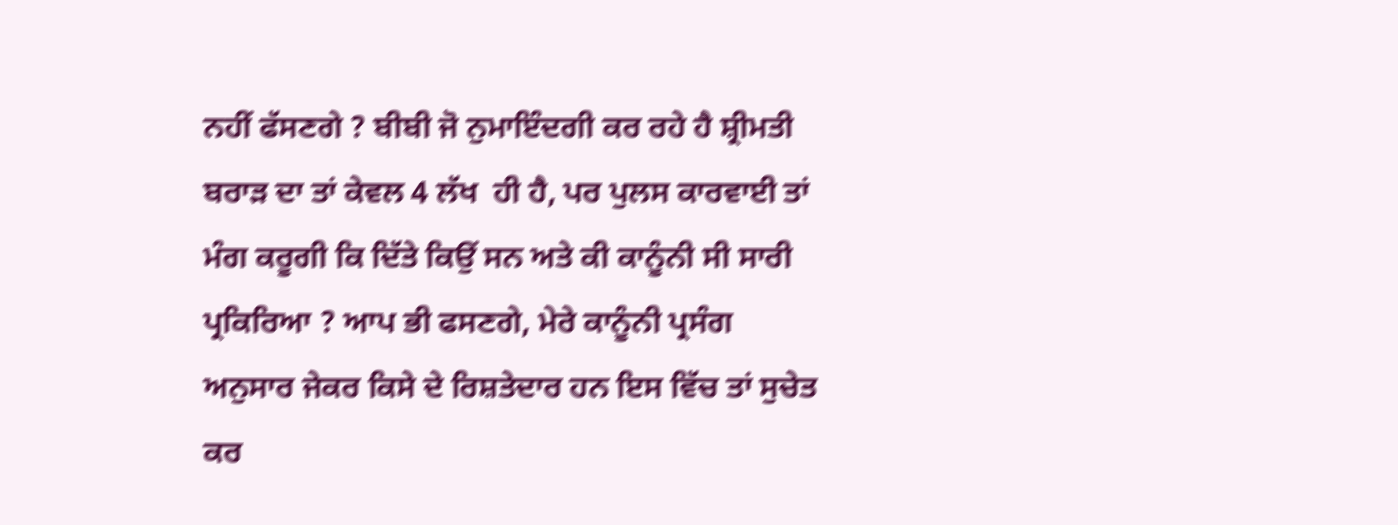ਨਹੀਂ ਫੱਸਣਗੇ ? ਬੀਬੀ ਜੋ ਨੁਮਾਇੰਦਗੀ ਕਰ ਰਹੇ ਹੈ ਸ਼੍ਰੀਮਤੀ ਬਰਾੜ ਦਾ ਤਾਂ ਕੇਵਲ 4 ਲੱਖ  ਹੀ ਹੈ, ਪਰ ਪੁਲਸ ਕਾਰਵਾਈ ਤਾਂ ਮੰਗ ਕਰੂਗੀ ਕਿ ਦਿੱਤੇ ਕਿਉਂ ਸਨ ਅਤੇ ਕੀ ਕਾਨੂੰਨੀ ਸੀ ਸਾਰੀ ਪ੍ਰਕਿਰਿਆ ? ਆਪ ਭੀ ਫਸਣਗੇ, ਮੇਰੇ ਕਾਨੂੰਨੀ ਪ੍ਰਸੰਗ ਅਨੁਸਾਰ ਜੇਕਰ ਕਿਸੇ ਦੇ ਰਿਸ਼ਤੇਦਾਰ ਹਨ ਇਸ ਵਿੱਚ ਤਾਂ ਸੁਚੇਤ ਕਰ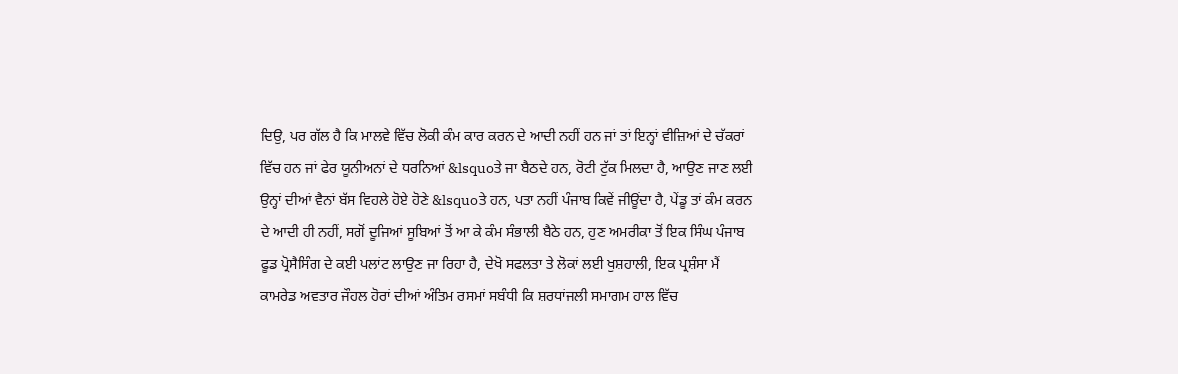ਦਿਉ, ਪਰ ਗੱਲ ਹੈ ਕਿ ਮਾਲਵੇ ਵਿੱਚ ਲੋਕੀ ਕੰਮ ਕਾਰ ਕਰਨ ਦੇ ਆਦੀ ਨਹੀਂ ਹਨ ਜਾਂ ਤਾਂ ਇਨ੍ਹਾਂ ਵੀਜ਼ਿਆਂ ਦੇ ਚੱਕਰਾਂ ਵਿੱਚ ਹਨ ਜਾਂ ਫੇਰ ਯੂਨੀਅਨਾਂ ਦੇ ਧਰਨਿਆਂ &lsquoਤੇ ਜਾ ਬੈਠਦੇ ਹਨ, ਰੋਟੀ ਟੁੱਕ ਮਿਲਦਾ ਹੈ, ਆਉਣ ਜਾਣ ਲਈ ਉਨ੍ਹਾਂ ਦੀਆਂ ਵੈਨਾਂ ਬੱਸ ਵਿਹਲੇ ਹੋਏ ਹੋਣੇ &lsquoਤੇ ਹਨ, ਪਤਾ ਨਹੀਂ ਪੰਜਾਬ ਕਿਵੇਂ ਜੀਊਂਦਾ ਹੈ, ਪੇਂਡੂ ਤਾਂ ਕੰਮ ਕਰਨ ਦੇ ਆਦੀ ਹੀ ਨਹੀਂ, ਸਗੋਂ ਦੂਜਿਆਂ ਸੂਬਿਆਂ ਤੋਂ ਆ ਕੇ ਕੰਮ ਸੰਭਾਲੀ ਬੈਠੇ ਹਨ, ਹੁਣ ਅਮਰੀਕਾ ਤੋਂ ਇਕ ਸਿੰਘ ਪੰਜਾਬ ਫੂਡ ਪ੍ਰੋਸੈਸਿੰਗ ਦੇ ਕਈ ਪਲਾਂਟ ਲਾਉਣ ਜਾ ਰਿਹਾ ਹੈ, ਦੇਖੋ ਸਫਲਤਾ ਤੇ ਲੋਕਾਂ ਲਈ ਖੁਸ਼ਹਾਲੀ, ਇਕ ਪ੍ਰਸ਼ੰਸਾ ਮੈਂ ਕਾਮਰੇਡ ਅਵਤਾਰ ਜੌਹਲ ਹੋਰਾਂ ਦੀਆਂ ਅੰਤਿਮ ਰਸਮਾਂ ਸਬੰਧੀ ਕਿ ਸ਼ਰਧਾਂਜਲੀ ਸਮਾਗਮ ਹਾਲ ਵਿੱਚ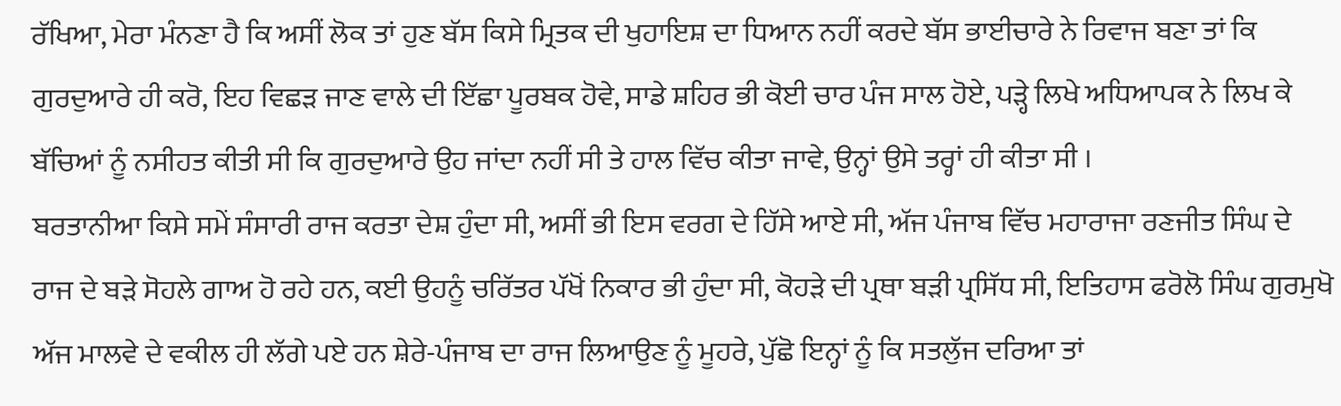ਰੱਖਿਆ, ਮੇਰਾ ਮੰਨਣਾ ਹੈ ਕਿ ਅਸੀਂ ਲੋਕ ਤਾਂ ਹੁਣ ਬੱਸ ਕਿਸੇ ਮ੍ਰਿਤਕ ਦੀ ਖੁਹਾਇਸ਼ ਦਾ ਧਿਆਨ ਨਹੀਂ ਕਰਦੇ ਬੱਸ ਭਾਈਚਾਰੇ ਨੇ ਰਿਵਾਜ ਬਣਾ ਤਾਂ ਕਿ ਗੁਰਦੁਆਰੇ ਹੀ ਕਰੋ, ਇਹ ਵਿਛੜ ਜਾਣ ਵਾਲੇ ਦੀ ਇੱਛਾ ਪੂਰਬਕ ਹੋਵੇ, ਸਾਡੇ ਸ਼ਹਿਰ ਭੀ ਕੋਈ ਚਾਰ ਪੰਜ ਸਾਲ ਹੋਏ, ਪੜ੍ਹੇ ਲਿਖੇ ਅਧਿਆਪਕ ਨੇ ਲਿਖ ਕੇ ਬੱਚਿਆਂ ਨੂੰ ਨਸੀਹਤ ਕੀਤੀ ਸੀ ਕਿ ਗੁਰਦੁਆਰੇ ਉਹ ਜਾਂਦਾ ਨਹੀਂ ਸੀ ਤੇ ਹਾਲ ਵਿੱਚ ਕੀਤਾ ਜਾਵੇ, ਉਨ੍ਹਾਂ ਉਸੇ ਤਰ੍ਹਾਂ ਹੀ ਕੀਤਾ ਸੀ ।
ਬਰਤਾਨੀਆ ਕਿਸੇ ਸਮੇਂ ਸੰਸਾਰੀ ਰਾਜ ਕਰਤਾ ਦੇਸ਼ ਹੁੰਦਾ ਸੀ, ਅਸੀਂ ਭੀ ਇਸ ਵਰਗ ਦੇ ਹਿੱਸੇ ਆਏ ਸੀ, ਅੱਜ ਪੰਜਾਬ ਵਿੱਚ ਮਹਾਰਾਜਾ ਰਣਜੀਤ ਸਿੰਘ ਦੇ ਰਾਜ ਦੇ ਬੜੇ ਸੋਹਲੇ ਗਾਅ ਹੋ ਰਹੇ ਹਨ, ਕਈ ਉਹਨੂੰ ਚਰਿੱਤਰ ਪੱਖੋਂ ਨਿਕਾਰ ਭੀ ਹੁੰਦਾ ਸੀ, ਕੋਹੜੇ ਦੀ ਪ੍ਰਥਾ ਬੜੀ ਪ੍ਰਸਿੱਧ ਸੀ, ਇਤਿਹਾਸ ਫਰੋਲੋ ਸਿੰਘ ਗੁਰਮੁਖੋ ਅੱਜ ਮਾਲਵੇ ਦੇ ਵਕੀਲ ਹੀ ਲੱਗੇ ਪਏ ਹਨ ਸ਼ੇਰੇ-ਪੰਜਾਬ ਦਾ ਰਾਜ ਲਿਆਉਣ ਨੂੰ ਮੂਹਰੇ, ਪੁੱਛੋ ਇਨ੍ਹਾਂ ਨੂੰ ਕਿ ਸਤਲੁੱਜ ਦਰਿਆ ਤਾਂ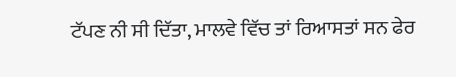ਟੱਪਣ ਨੀ ਸੀ ਦਿੱਤਾ, ਮਾਲਵੇ ਵਿੱਚ ਤਾਂ ਰਿਆਸਤਾਂ ਸਨ ਫੇਰ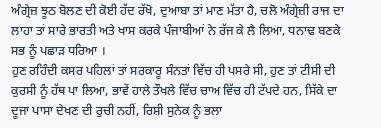ਅੰਗ੍ਰੇਜ਼ ਝੂਠ ਬੋਲਣ ਦੀ ਕੋਈ ਹੱਦ ਰੱਖੋ, ਦੁਆਬਾ ਤਾਂ ਮਾਣ ਮੱਤਾ ਹੈ, ਚਲੋ ਅੰਗ੍ਰੇਜ਼ੀ ਰਾਜ ਦਾ ਲਾਹਾ ਤਾਂ ਸਾਰੇ ਭਾਰਤੀ ਅਤੇ ਖਾਸ ਕਰਕੇ ਪੰਜਾਬੀਆਂ ਨੇ ਰੱਜ ਕੇ ਲੈ ਲਿਆ, ਧਨਾਢ ਬਣਕੇ ਸਭ ਨੂੰ ਪਛਾੜ ਧਰਿਆ ।
ਹੁਣ ਰਹਿੰਦੀ ਕਸਰ ਪਹਿਲਾਂ ਤਾਂ ਸਰਕਾਰੂ ਸੰਨਤਾਂ ਵਿੱਚ ਹੀ ਪਸਰੇ ਸੀ, ਹੁਣ ਤਾਂ ਟੀਸੀ ਦੀ ਕੁਰਸੀ ਨੂੰ ਹੱਥ ਪਾ ਲਿਆ, ਭਾਵੇਂ ਹਾਲੇ ਤੌਖਲੇ ਵਿੱਚ ਚਾਅ ਵਿੱਚ ਹੀ ਟੱਪਦੇ ਹਨ, ਸਿੱਕੇ ਦਾ ਦੂਜਾ ਪਾਸਾ ਦੇਖਣ ਦੀ ਰੁਚੀ ਨਹੀਂ, ਰਿਸ਼ੀ ਸੁਨੇਕ ਨੂੰ ਭਲਾ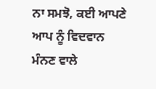ਨਾ ਸਮਝੋ, ਕਈ ਆਪਣੇ ਆਪ ਨੂੰ ਵਿਦਵਾਨ ਮੰਨਣ ਵਾਲੇ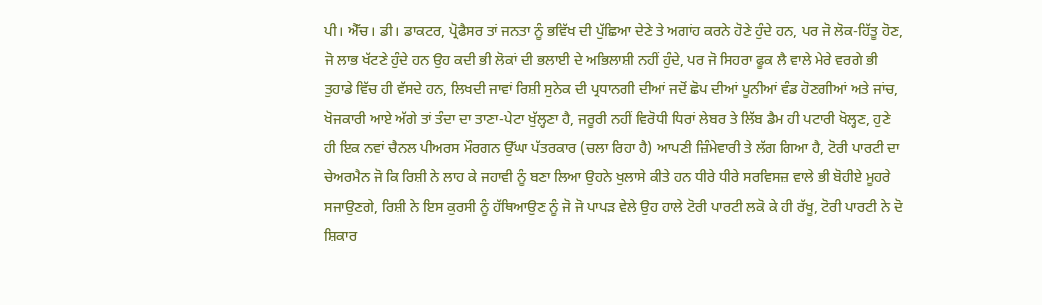ਪੀ। ਐੱਚ। ਡੀ। ਡਾਕਟਰ, ਪ੍ਰੋਫੈਸਰ ਤਾਂ ਜਨਤਾ ਨੂੰ ਭਵਿੱਖ ਦੀ ਪੁੱਛਿਆ ਦੇਣੇ ਤੇ ਅਗਾਂਹ ਕਰਨੇ ਹੋਣੇ ਹੁੰਦੇ ਹਨ, ਪਰ ਜੋ ਲੋਕ-ਹਿੱਤੂ ਹੋਣ, ਜੋ ਲਾਭ ਖੱਟਣੇ ਹੁੰਦੇ ਹਨ ਉਹ ਕਦੀ ਭੀ ਲੋਕਾਂ ਦੀ ਭਲਾਈ ਦੇ ਅਭਿਲਾਸ਼ੀ ਨਹੀਂ ਹੁੰਦੇ, ਪਰ ਜੋ ਸਿਹਰਾ ਫੂਕ ਲੈ ਵਾਲੇ ਮੇਰੇ ਵਰਗੇ ਭੀ ਤੁਹਾਡੇ ਵਿੱਚ ਹੀ ਵੱਸਦੇ ਹਨ, ਲਿਖਦੀ ਜਾਵਾਂ ਰਿਸ਼ੀ ਸੁਨੇਕ ਦੀ ਪ੍ਰਧਾਨਗੀ ਦੀਆਂ ਜਦੋਂ ਛੋਪ ਦੀਆਂ ਪੂਨੀਆਂ ਵੰਡ ਹੋਣਗੀਆਂ ਅਤੇ ਜਾਂਚ, ਖੋਜਕਾਰੀ ਆਏ ਅੱਗੇ ਤਾਂ ਤੰਦਾ ਦਾ ਤਾਣਾ-ਪੇਟਾ ਖੁੱਲ੍ਹਣਾ ਹੈ, ਜਰੂਰੀ ਨਹੀਂ ਵਿਰੋਧੀ ਧਿਰਾਂ ਲੇਬਰ ਤੇ ਲਿੱਬ ਡੈਮ ਹੀ ਪਟਾਰੀ ਖੋਲ੍ਹਣ, ਹੁਣੇ ਹੀ ਇਕ ਨਵਾਂ ਚੈਨਲ ਪੀਅਰਸ ਮੌਰਗਨ ਉੱਘਾ ਪੱਤਰਕਾਰ (ਚਲਾ ਰਿਹਾ ਹੈ) ਆਪਣੀ ਜ਼ਿੰਮੇਵਾਰੀ ਤੇ ਲੱਗ ਗਿਆ ਹੈ, ਟੋਰੀ ਪਾਰਟੀ ਦਾ ਚੇਅਰਮੈਨ ਜੋ ਕਿ ਰਿਸ਼ੀ ਨੇ ਲਾਹ ਕੇ ਜਹਾਵੀ ਨੂੰ ਬਣਾ ਲਿਆ ਉਹਨੇ ਖੁਲਾਸੇ ਕੀਤੇ ਹਨ ਧੀਰੇ ਧੀਰੇ ਸਰਵਿਸਜ਼ ਵਾਲੇ ਭੀ ਬੋਹੀਏ ਮੂਹਰੇ ਸਜਾਉਣਗੇ, ਰਿਸ਼ੀ ਨੇ ਇਸ ਕੁਰਸੀ ਨੂੰ ਹੱਥਿਆਉਣ ਨੂੰ ਜੋ ਜੋ ਪਾਪੜ ਵੇਲੇ ਉਹ ਹਾਲੇ ਟੋਰੀ ਪਾਰਟੀ ਲਕੋ ਕੇ ਹੀ ਰੱਖੂ, ਟੋਰੀ ਪਾਰਟੀ ਨੇ ਦੋ ਸ਼ਿਕਾਰ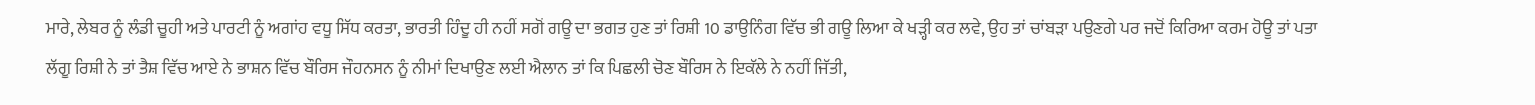ਮਾਰੇ, ਲੇਬਰ ਨੂੰ ਲੰਡੀ ਚੂਹੀ ਅਤੇ ਪਾਰਟੀ ਨੂੰ ਅਗਾਂਹ ਵਧੂ ਸਿੱਧ ਕਰਤਾ, ਭਾਰਤੀ ਹਿੰਦੂ ਹੀ ਨਹੀਂ ਸਗੋਂ ਗਊ ਦਾ ਭਗਤ ਹੁਣ ਤਾਂ ਰਿਸ਼ੀ 10 ਡਾਉਨਿੰਗ ਵਿੱਚ ਭੀ ਗਊ ਲਿਆ ਕੇ ਖੜ੍ਹੀ ਕਰ ਲਵੇ, ਉਹ ਤਾਂ ਚਾਂਬੜਾ ਪਉਣਗੇ ਪਰ ਜਦੋਂ ਕਿਰਿਆ ਕਰਮ ਹੋਊ ਤਾਂ ਪਤਾ ਲੱਗੂ ਰਿਸ਼ੀ ਨੇ ਤਾਂ ਤੈਸ਼ ਵਿੱਚ ਆਏ ਨੇ ਭਾਸ਼ਨ ਵਿੱਚ ਬੌਰਿਸ ਜੌਹਨਸਨ ਨੂੰ ਨੀਮਾਂ ਦਿਖਾਉਣ ਲਈ ਐਲਾਨ ਤਾਂ ਕਿ ਪਿਛਲੀ ਚੋਣ ਬੌਰਿਸ ਨੇ ਇਕੱਲੇ ਨੇ ਨਹੀਂ ਜਿੱਤੀ,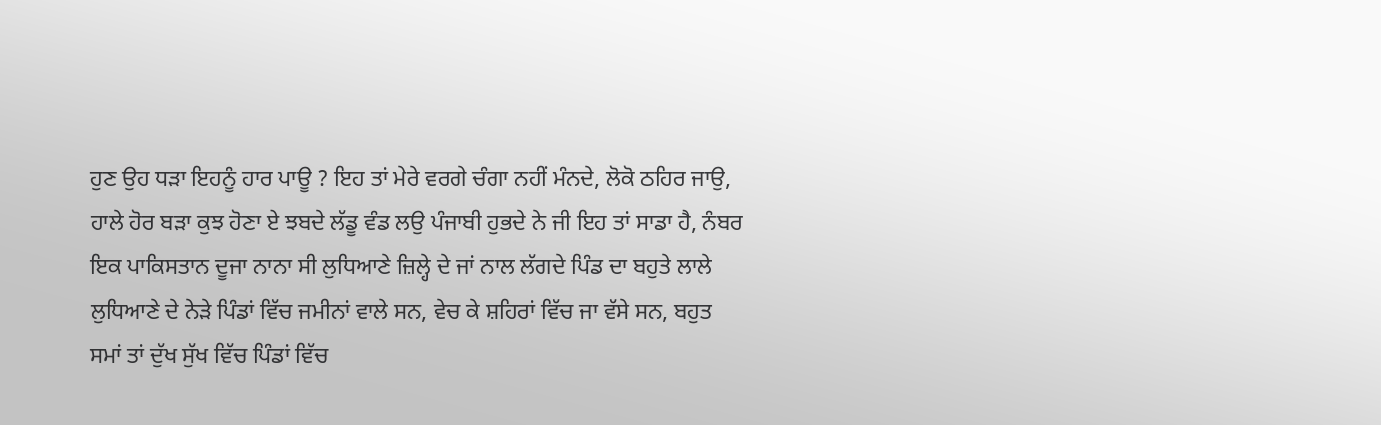ਹੁਣ ਉਹ ਧੜਾ ਇਹਨੂੰ ਹਾਰ ਪਾਊ ? ਇਹ ਤਾਂ ਮੇਰੇ ਵਰਗੇ ਚੰਗਾ ਨਹੀਂ ਮੰਨਦੇ, ਲੋਕੋ ਠਹਿਰ ਜਾਉ, ਹਾਲੇ ਹੋਰ ਬੜਾ ਕੁਝ ਹੋਣਾ ਏ ਝਬਦੇ ਲੱਡੂ ਵੰਡ ਲਉ ਪੰਜਾਬੀ ਹੁਭਦੇ ਨੇ ਜੀ ਇਹ ਤਾਂ ਸਾਡਾ ਹੈ, ਨੰਬਰ ਇਕ ਪਾਕਿਸਤਾਨ ਦੂਜਾ ਨਾਨਾ ਸੀ ਲੁਧਿਆਣੇ ਜ਼ਿਲ੍ਹੇ ਦੇ ਜਾਂ ਨਾਲ ਲੱਗਦੇ ਪਿੰਡ ਦਾ ਬਹੁਤੇ ਲਾਲੇ ਲੁਧਿਆਣੇ ਦੇ ਨੇੜੇ ਪਿੰਡਾਂ ਵਿੱਚ ਜਮੀਨਾਂ ਵਾਲੇ ਸਨ, ਵੇਚ ਕੇ ਸ਼ਹਿਰਾਂ ਵਿੱਚ ਜਾ ਵੱਸੇ ਸਨ, ਬਹੁਤ ਸਮਾਂ ਤਾਂ ਦੁੱਖ ਸੁੱਖ ਵਿੱਚ ਪਿੰਡਾਂ ਵਿੱਚ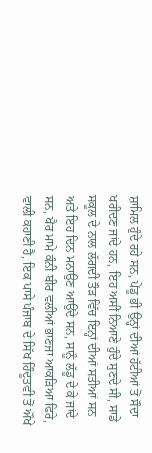ਸ਼ਾਮਿਲ ਹੁੰਦੇ ਰਹੇ ਸਨ, ਪੇਂਡੂ ਭੀ ਉਨ੍ਹਾਂ ਦੀਆਂ ਹੱਟੀਆਂ ਤੋਂ ਸੌਦਾ ਖਰੀਦਣ ਜਾਂਦੇ ਹਨ, ਇਹ ਅਸੀਂ ਨਿਆਣੇ ਹੁੰਦੇ ਸੁਣਦੇ ਸੀ, ਸਾਡੇ ਸਕੂਲ ਦੇ ਨਾਲ ਲੱਗਦੀ ਤੌੜ ਵਿੱਚ ਇਨ੍ਹਾਂ ਦੀਆਂ ਸਤੀਆਂ ਸਨ ਅਤੇ ਇਹ ਦਿਨ ਮਨਾਉਣ ਆਉਂਦੇ ਸਨ, ਸਾਨੂੰ ਲੱਡੂ ਦੇ ਕੇ ਜਾਂਦੇ ਸਨ, ਖੈਰ ਮਾਮੇ ਕੰਨੀ ਬੀਰ ਵਲੀਆਂ ਭਾਣਜਾ ਆਕੜਿਆ ਫਿਰੇ, ਵਾਲੀ ਕਹਾਣੀ ਹੈ, ਇਕ ਪਾਸੇ ਪੰਜਾਬ ਦੇ ਸਿੱਖ ਹਿੰਦੂਤਵੀ ਤੋਂ ਔਖੇ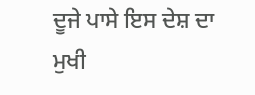ਦੂਜੇ ਪਾਸੇ ਇਸ ਦੇਸ਼ ਦਾ ਮੁਖੀ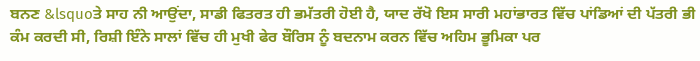ਬਨਣ &lsquoਤੇ ਸਾਹ ਨੀ ਆਉਂਦਾ, ਸਾਡੀ ਫਿਤਰਤ ਹੀ ਭਮੱਤਰੀ ਹੋਈ ਹੈ, ਯਾਦ ਰੱਖੋ ਇਸ ਸਾਰੀ ਮਹਾਂਭਾਰਤ ਵਿੱਚ ਪਾਂਡਿਆਂ ਦੀ ਪੱਤਰੀ ਭੀ ਕੰਮ ਕਰਦੀ ਸੀ, ਰਿਸ਼ੀ ਇੰਨੇ ਸਾਲਾਂ ਵਿੱਚ ਹੀ ਮੁਖੀ ਫੇਰ ਬੌਰਿਸ ਨੂੰ ਬਦਨਾਮ ਕਰਨ ਵਿੱਚ ਅਹਿਮ ਭੂਮਿਕਾ ਪਰ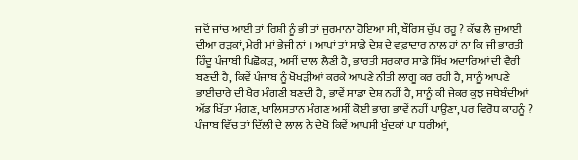ਜਦੋਂ ਜਾਂਚ ਆਈ ਤਾਂ ਰਿਸ਼ੀ ਨੂੰ ਭੀ ਤਾਂ ਜੁਰਮਾਨਾ ਹੋਇਆ ਸੀ, ਬੌਰਿਸ ਚੁੱਪ ਰਹੂ ? ਕੱਢ ਲੈ ਜੁਆਈ ਦੀਆ ਰੜਕਾਂ, ਮੇਰੀ ਮਾਂ ਭੇਜੀ ਨਾਂ । ਆਪਾਂ ਤਾਂ ਸਾਡੇ ਦੇਸ਼ ਦੇ ਵਫ਼ਾਦਾਰ ਨਾਲ ਹਾਂ ਨਾ ਕਿ ਜੀ ਭਾਰਤੀ ਹਿੰਦੂ ਪੰਜਾਬੀ ਪਿਛੋਕੜ, ਅਸੀਂ ਦਾਲ ਲੈਣੀ ਹੈ, ਭਾਰਤੀ ਸਰਕਾਰ ਸਾਡੇ ਸਿੱਖ ਅਦਾਰਿਆਂ ਦੀ ਵੈਰੀ ਬਣਦੀ ਹੈ, ਕਿਵੇਂ ਪੰਜਾਬ ਨੂੰ ਖੋਖੜੀਆਂ ਕਰਕੇ ਆਪਣੇ ਨੀਤੀ ਲਾਗੂ ਕਰ ਰਹੀ ਹੈ, ਸਾਨੂੰ ਆਪਣੇ ਭਾਈਚਾਰੇ ਦੀ ਖੈਰ ਮੰਗਣੀ ਬਣਦੀ ਹੈ, ਭਾਵੇਂ ਸਾਡਾ ਦੇਸ਼ ਨਹੀਂ ਹੈ, ਸਾਨੂੰ ਕੀ ਜੇਕਰ ਕੁਝ ਜਥੇਬੰਦੀਆਂ ਅੱਡ ਖਿੱਤਾ ਮੰਗਣ, ਖਾਲਿਸਤਾਨ ਮੰਗਣ ਅਸੀਂ ਕੋਈ ਭਾਗ ਭਾਵੇਂ ਨਹੀਂ ਪਾਉਣਾ, ਪਰ ਵਿਰੋਧ ਕਾਹਨੂੰ ?
ਪੰਜਾਬ ਵਿੱਚ ਤਾਂ ਦਿੱਲੀ ਦੇ ਲਾਲ ਨੇ ਦੇਖੋ ਕਿਵੇਂ ਆਪਸੀ ਖੁੰਦਕਾਂ ਪਾ ਧਰੀਆਂ,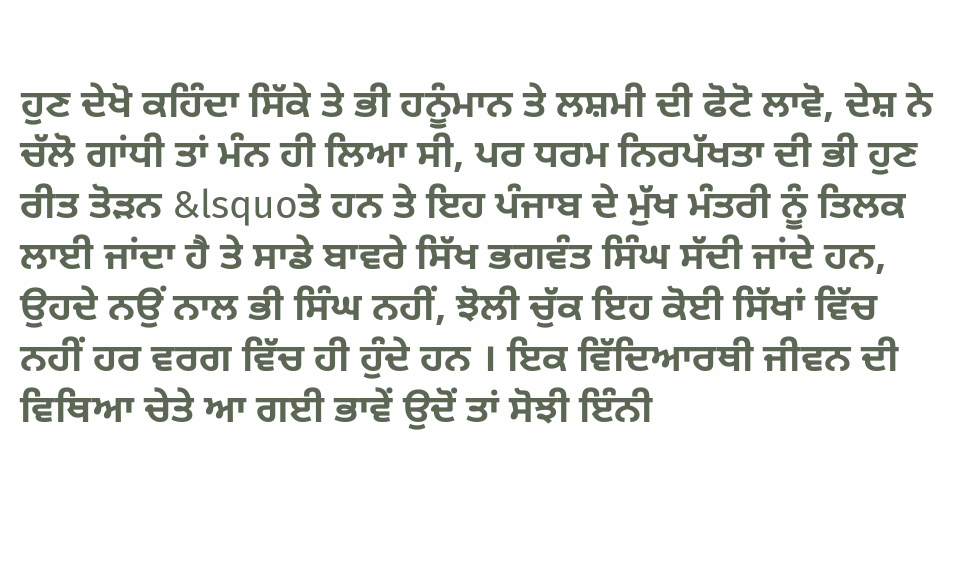ਹੁਣ ਦੇਖੋ ਕਹਿੰਦਾ ਸਿੱਕੇ ਤੇ ਭੀ ਹਨੂੰਮਾਨ ਤੇ ਲਸ਼ਮੀ ਦੀ ਫੋਟੋ ਲਾਵੋ, ਦੇਸ਼ ਨੇ ਚੱਲੋ ਗਾਂਧੀ ਤਾਂ ਮੰਨ ਹੀ ਲਿਆ ਸੀ, ਪਰ ਧਰਮ ਨਿਰਪੱਖਤਾ ਦੀ ਭੀ ਹੁਣ ਰੀਤ ਤੋੜਨ &lsquoਤੇ ਹਨ ਤੇ ਇਹ ਪੰਜਾਬ ਦੇ ਮੁੱਖ ਮੰਤਰੀ ਨੂੰ ਤਿਲਕ ਲਾਈ ਜਾਂਦਾ ਹੈ ਤੇ ਸਾਡੇ ਬਾਵਰੇ ਸਿੱਖ ਭਗਵੰਤ ਸਿੰਘ ਸੱਦੀ ਜਾਂਦੇ ਹਨ, ਉਹਦੇ ਨਉਂ ਨਾਲ ਭੀ ਸਿੰਘ ਨਹੀਂ, ਝੋਲੀ ਚੁੱਕ ਇਹ ਕੋਈ ਸਿੱਖਾਂ ਵਿੱਚ ਨਹੀਂ ਹਰ ਵਰਗ ਵਿੱਚ ਹੀ ਹੁੰਦੇ ਹਨ । ਇਕ ਵਿੱਦਿਆਰਥੀ ਜੀਵਨ ਦੀ ਵਿਥਿਆ ਚੇਤੇ ਆ ਗਈ ਭਾਵੇਂ ਉਦੋਂ ਤਾਂ ਸੋਝੀ ਇੰਨੀ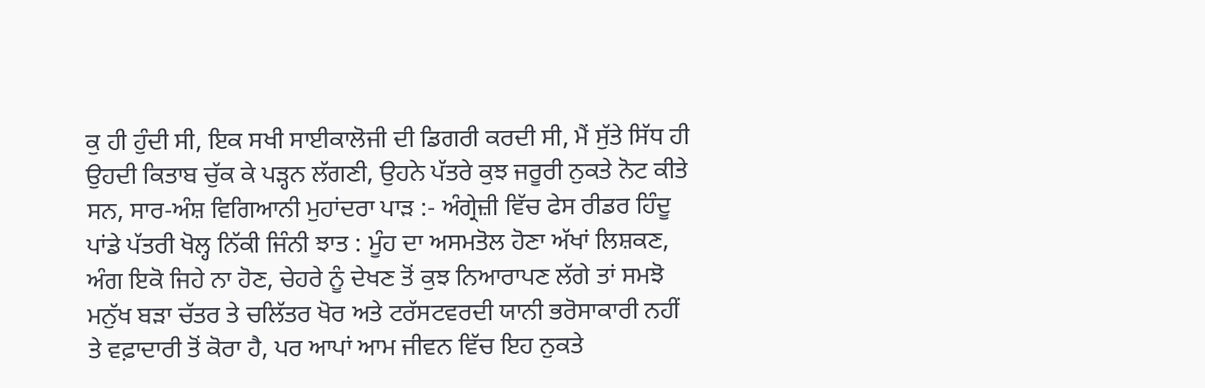ਕੁ ਹੀ ਹੁੰਦੀ ਸੀ, ਇਕ ਸਖੀ ਸਾਈਕਾਲੋਜੀ ਦੀ ਡਿਗਰੀ ਕਰਦੀ ਸੀ, ਮੈਂ ਸੁੱਤੇ ਸਿੱਧ ਹੀ ਉਹਦੀ ਕਿਤਾਬ ਚੁੱਕ ਕੇ ਪੜ੍ਹਨ ਲੱਗਣੀ, ਉਹਨੇ ਪੱਤਰੇ ਕੁਝ ਜਰੂਰੀ ਨੁਕਤੇ ਨੋਟ ਕੀਤੇ ਸਨ, ਸਾਰ-ਅੰਸ਼ ਵਿਗਿਆਨੀ ਮੁਹਾਂਦਰਾ ਪਾੜ :- ਅੰਗ੍ਰੇਜ਼ੀ ਵਿੱਚ ਫੇਸ ਰੀਡਰ ਹਿੰਦੂ ਪਾਂਡੇ ਪੱਤਰੀ ਖੋਲ੍ਹ ਨਿੱਕੀ ਜਿੰਨੀ ਝਾਤ : ਮੂੰਹ ਦਾ ਅਸਮਤੋਲ ਹੋਣਾ ਅੱਖਾਂ ਲਿਸ਼ਕਣ, ਅੰਗ ਇਕੋ ਜਿਹੇ ਨਾ ਹੋਣ, ਚੇਹਰੇ ਨੂੰ ਦੇਖਣ ਤੋਂ ਕੁਝ ਨਿਆਰਾਪਣ ਲੱਗੇ ਤਾਂ ਸਮਝੋ ਮਨੁੱਖ ਬੜਾ ਚੱਤਰ ਤੇ ਚਲਿੱਤਰ ਖੋਰ ਅਤੇ ਟਰੱਸਟਵਰਦੀ ਯਾਨੀ ਭਰੋਸਾਕਾਰੀ ਨਹੀਂ ਤੇ ਵਫ਼ਾਦਾਰੀ ਤੋਂ ਕੋਰਾ ਹੈ, ਪਰ ਆਪਾਂ ਆਮ ਜੀਵਨ ਵਿੱਚ ਇਹ ਨੁਕਤੇ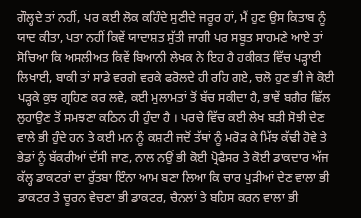ਗੌਲ੍ਹਦੇ ਤਾਂ ਨਹੀਂ, ਪਰ ਕਈ ਲੋਕ ਕਹਿੰਦੇ ਸੁਣੀਦੇ ਜਰੂਰ ਹਾਂ, ਮੈਂ ਹੁਣ ਉਸ ਕਿਤਾਬ ਨੂੰ ਯਾਦ ਕੀਤਾ, ਪਤਾ ਨਹੀਂ ਕਿਵੇਂ ਯਾਦਾਸ਼ਤ ਸੁੱਤੀ ਜਾਗੀ ਪਰ ਸਬੂਤ ਸਾਹਮਣੇ ਆਏ ਤਾਂ ਸੋਚਿਆ ਕਿ ਅਸਲੀਅਤ ਕਿਵੇਂ ਬਿਆਨੀ ਲੇਖਕ ਨੇ ਇਹ ਹੈ ਹਕੀਕਤ ਵਿੱਚ ਪੜ੍ਹਾਈ ਲਿਖਾਈ, ਬਾਕੀ ਤਾਂ ਸਾਡੇ ਵਰਗੇ ਵਰਕੇ ਫਰੋਲਦੇ ਹੀ ਰਹਿ ਗਏ, ਚਲੋ ਹੁਣ ਭੀ ਜੇ ਕੋਈ ਪੜ੍ਹਕੇ ਕੁਝ ਗ੍ਰਹਿਣ ਕਰ ਲਵੇ, ਕਈ ਮੁਲਾਮਤਾਂ ਤੋਂ ਬੱਚ ਸਕੀਦਾ ਹੈ, ਭਾਵੇਂ ਬਗੈਰ ਛਿੱਲ ਲੁਹਾਉਣ ਤੋਂ ਸਮਝਣਾ ਕਠਿਨ ਹੀ ਹੁੰਦਾ ਹੈ । ਪਰਚੇ ਵਿੱਚ ਕਈ ਲੇਖ ਬੜੀ ਸੋਝੀ ਦੇਣ ਵਾਲੇ ਭੀ ਹੁੰਦੇ ਹਨ ਤੇ ਕਈ ਮਨ ਨੂੰ ਕਸ਼ਟੀ ਜਦੋਂ ਤੱਥਾਂ ਨੂੰ ਮਰੋੜ ਕੇ ਮਿੱਝ ਕੱਢੀ ਹੋਵੇ ਤੇ ਭੇਡਾਂ ਨੂੰ ਬੱਕਰੀਆਂ ਦੱਸੀ ਜਾਣ, ਨਾਲ ਨਉਂ ਭੀ ਕੋਈ ਪ੍ਰੋਫੈਸਰ ਤੇ ਕੋਈ ਡਾਕਦਾਰ ਅੱਜ ਕੱਲ੍ਹ ਡਾਕਟਰਾਂ ਦਾ ਰੁੱਤਬਾ ਇੰਨਾ ਆਮ ਬਣਾ ਲਿਆ ਕਿ ਚਾਰ ਪੁੜੀਆਂ ਦੇਣ ਵਾਲਾ ਭੀ ਡਾਕਟਰ ਤੇ ਚੂਰਨ ਵੇਚਣਾ ਭੀ ਡਾਕਟਰ, ਚੈਨਲਾਂ ਤੇ ਬਹਿਸ ਕਰਨ ਵਾਲਾ ਭੀ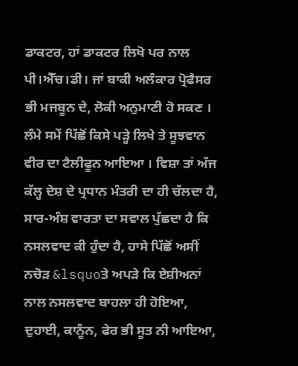ਡਾਕਟਰ, ਹਾਂ ਡਾਕਟਰ ਲਿਖੋ ਪਰ ਨਾਲ ਪੀ।ਐੱਚ।ਡੀ। ਜਾਂ ਬਾਕੀ ਅਲੰਕਾਰ ਪ੍ਰੋਫੈਸਰ ਭੀ ਮਜਬੂਨ ਦੇ, ਲੋਕੀ ਅਨੁਮਾਣੀ ਹੋ ਸਕਣ ।
ਲੰਮੇ ਸਮੇਂ ਪਿੱਛੋਂ ਕਿਸੇ ਪੜ੍ਹੇ ਲਿਖੇ ਤੇ ਸੂਝਵਾਨ ਵੀਰ ਦਾ ਟੈਲੀਫੂਨ ਆਇਆ । ਵਿਸ਼ਾ ਤਾਂ ਅੱਜ ਕੱਲ੍ਹ ਦੇਸ਼ ਦੇ ਪ੍ਰਧਾਨ ਮੰਤਰੀ ਦਾ ਹੀ ਚੱਲਦਾ ਹੈ, ਸਾਰ-ਅੰਸ਼ ਵਾਰਤਾ ਦਾ ਸਵਾਲ ਪੁੱਛਦਾ ਹੈ ਕਿ ਨਸਲਵਾਦ ਕੀ ਹੁੰਦਾ ਹੈ, ਹਾਸੇ ਪਿੱਛੋਂ ਅਸੀਂ ਨਚੋੜ &lsquoਤੇ ਅਪੜੇ ਕਿ ਏਸ਼ੀਅਨਾਂ ਨਾਲ ਨਸਲਵਾਦ ਬਾਹਲਾ ਹੀ ਹੋਇਆ, ਦੁਹਾਈ, ਕਾਨੂੰਨ, ਫੇਰ ਭੀ ਸੂਤ ਨੀ ਆਇਆ,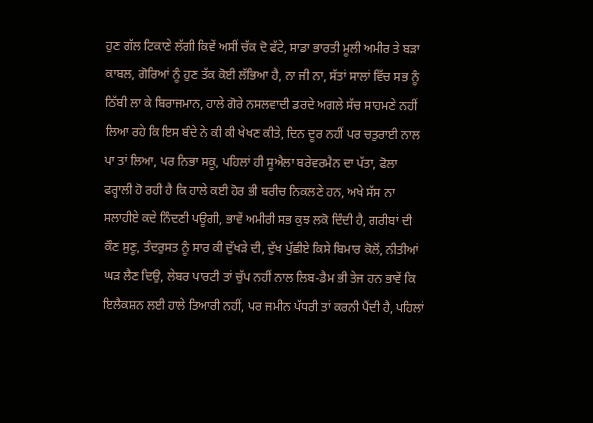ਹੁਣ ਗੱਲ ਟਿਕਾਣੇ ਲੱਗੀ ਕਿਵੇਂ ਅਸੀਂ ਚੱਕ ਦੋ ਫੱਟੇ, ਸਾਡਾ ਭਾਰਤੀ ਮੂਲੀ ਅਮੀਰ ਤੇ ਬੜਾ ਕਾਬਲ, ਗੋਰਿਆਂ ਨੂੰ ਹੁਣ ਤੱਕ ਕੋਈ ਲੱਭਿਆ ਹੈ, ਨਾ ਜੀ ਨਾ, ਸੱਤਾਂ ਸਾਲਾਂ ਵਿੱਚ ਸਭ ਨੂੰ ਠਿੱਬੀ ਲਾ ਕੇ ਬਿਰਾਜਮਾਨ, ਹਾਲੇ ਗੋਰੇ ਨਸਲਵਾਦੀ ਡਰਦੇ ਅਗਲੇ ਸੱਚ ਸਾਹਮਣੇ ਨਹੀਂ ਲਿਆ ਰਹੇ ਕਿ ਇਸ ਬੰਦੇ ਨੇ ਕੀ ਕੀ ਖੇਖਣ ਕੀਤੇ, ਦਿਨ ਦੂਰ ਨਹੀਂ ਪਰ ਚਤੁਰਾਈ ਨਾਲ ਪਾ ਤਾਂ ਲਿਆ, ਪਰ ਨਿਭਾ ਸਕੂ, ਪਹਿਲਾਂ ਹੀ ਸੂਐਲਾ ਬਰੇਵਰਮੈਨ ਦਾ ਪੱਤਾ, ਫੋਲਾ ਫਰ੍ਹਾਲੀ ਹੋ ਰਹੀ ਹੈ ਕਿ ਹਾਲੇ ਕਈ ਹੋਰ ਭੀ ਬਰੀਚ ਨਿਕਲਣੇ ਹਨ, ਅਖੇ ਸੱਸ ਨਾ ਸਲਾਹੀਏ ਕਦੇ ਨਿੰਦਣੀ ਪਊਗੀ, ਭਾਵੇਂ ਅਮੀਰੀ ਸਭ ਕੁਝ ਲਕੋ ਦਿੰਦੀ ਹੈ, ਗਰੀਬਾਂ ਦੀ ਕੌਣ ਸੁਣੂ, ਤੰਦਰੁਸਤ ਨੂੰ ਸਾਰ ਕੀ ਦੁੱਖੜੇ ਦੀ, ਦੁੱਖ ਪੁੱਛੀਏ ਕਿਸੇ ਬਿਮਾਰ ਕੋਲੋਂ, ਨੀਤੀਆਂ ਘੜ ਲੈਣ ਦਿਉ, ਲੇਬਰ ਪਾਰਟੀ ਤਾਂ ਚੁੱਪ ਨਹੀਂ ਨਾਲ ਲਿਬ-ਡੈਮ ਭੀ ਤੇਜ ਹਨ ਭਾਵੇਂ ਕਿ ਇਲੈਕਸ਼ਨ ਲਈ ਹਾਲੇ ਤਿਆਰੀ ਨਹੀਂ, ਪਰ ਜਮੀਨ ਪੱਧਰੀ ਤਾਂ ਕਰਨੀ ਪੈਂਦੀ ਹੈ, ਪਹਿਲਾਂ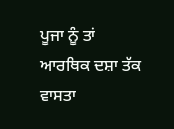ਪੂਜਾ ਨੂੰ ਤਾਂ ਆਰਥਿਕ ਦਸ਼ਾ ਤੱਕ ਵਾਸਤਾ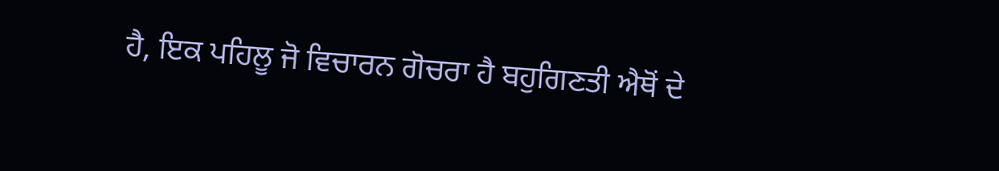ਹੈ, ਇਕ ਪਹਿਲੂ ਜੋ ਵਿਚਾਰਨ ਗੋਚਰਾ ਹੈ ਬਹੁਗਿਣਤੀ ਐਥੋਂ ਦੇ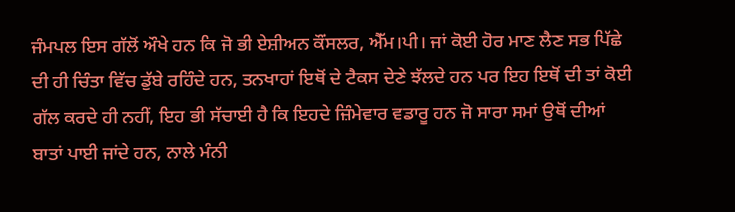ਜੰਮਪਲ ਇਸ ਗੱਲੋਂ ਔਖੇ ਹਨ ਕਿ ਜੋ ਭੀ ਏਸ਼ੀਅਨ ਕੌਂਸਲਰ, ਐੱਮ।ਪੀ। ਜਾਂ ਕੋਈ ਹੋਰ ਮਾਣ ਲੈਣ ਸਭ ਪਿੱਛੇ ਦੀ ਹੀ ਚਿੰਤਾ ਵਿੱਚ ਡੁੱਬੇ ਰਹਿੰਦੇ ਹਨ, ਤਨਖਾਹਾਂ ਇਥੋਂ ਦੇ ਟੈਕਸ ਦੇਣੇ ਝੱਲਦੇ ਹਨ ਪਰ ਇਹ ਇਥੋਂ ਦੀ ਤਾਂ ਕੋਈ ਗੱਲ ਕਰਦੇ ਹੀ ਨਹੀਂ, ਇਹ ਭੀ ਸੱਚਾਈ ਹੈ ਕਿ ਇਹਦੇ ਜ਼ਿੰਮੇਵਾਰ ਵਡਾਰੂ ਹਨ ਜੋ ਸਾਰਾ ਸਮਾਂ ਉਥੋਂ ਦੀਆਂ ਬਾਤਾਂ ਪਾਈ ਜਾਂਦੇ ਹਨ, ਨਾਲੇ ਮੰਨੀ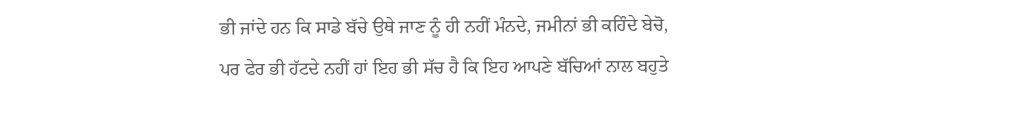ਭੀ ਜਾਂਦੇ ਹਨ ਕਿ ਸਾਡੇ ਬੱਚੇ ਉਥੇ ਜਾਣ ਨੂੰ ਹੀ ਨਹੀਂ ਮੰਨਦੇ, ਜਮੀਨਾਂ ਭੀ ਕਹਿੰਦੇ ਬੇਚੋ, ਪਰ ਫੇਰ ਭੀ ਹੱਟਦੇ ਨਹੀਂ ਹਾਂ ਇਹ ਭੀ ਸੱਚ ਹੈ ਕਿ ਇਹ ਆਪਣੇ ਬੱਚਿਆਂ ਨਾਲ ਬਹੁਤੇ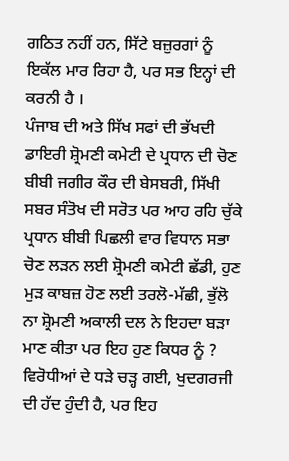ਗਠਿਤ ਨਹੀਂ ਹਨ, ਸਿੱਟੇ ਬਜ਼ੁਰਗਾਂ ਨੂੰ ਇਕੱਲ ਮਾਰ ਰਿਹਾ ਹੈ, ਪਰ ਸਭ ਇਨ੍ਹਾਂ ਦੀ ਕਰਨੀ ਹੈ ।
ਪੰਜਾਬ ਦੀ ਅਤੇ ਸਿੱਖ ਸਫਾਂ ਦੀ ਭੱਖਦੀ ਡਾਇਰੀ ਸ਼੍ਰੋਮਣੀ ਕਮੇਟੀ ਦੇ ਪ੍ਰਧਾਨ ਦੀ ਚੋਣ ਬੀਬੀ ਜਗੀਰ ਕੌਰ ਦੀ ਬੇਸਬਰੀ, ਸਿੱਖੀ ਸਬਰ ਸੰਤੋਖ ਦੀ ਸਰੋਤ ਪਰ ਆਹ ਰਹਿ ਚੁੱਕੇ ਪ੍ਰਧਾਨ ਬੀਬੀ ਪਿਛਲੀ ਵਾਰ ਵਿਧਾਨ ਸਭਾ ਚੋਣ ਲੜਨ ਲਈ ਸ਼੍ਰੋਮਣੀ ਕਮੇਟੀ ਛੱਡੀ, ਹੁਣ ਮੁੜ ਕਾਬਜ਼ ਹੋਣ ਲਈ ਤਰਲੋ-ਮੱਛੀ, ਭੁੱਲੋ ਨਾ ਸ਼੍ਰੋਮਣੀ ਅਕਾਲੀ ਦਲ ਨੇ ਇਹਦਾ ਬੜਾ ਮਾਣ ਕੀਤਾ ਪਰ ਇਹ ਹੁਣ ਕਿਧਰ ਨੂੰ ? ਵਿਰੋਧੀਆਂ ਦੇ ਧੜੇ ਚੜ੍ਹ ਗਈ, ਖੁਦਗਰਜੀ ਦੀ ਹੱਦ ਹੁੰਦੀ ਹੈ, ਪਰ ਇਹ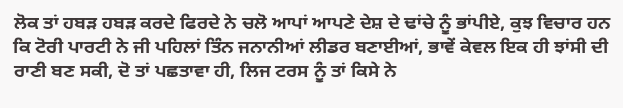ਲੋਕ ਤਾਂ ਹਬੜ ਹਬੜ ਕਰਦੇ ਫਿਰਦੇ ਨੇ ਚਲੋ ਆਪਾਂ ਆਪਣੇ ਦੇਸ਼ ਦੇ ਢਾਂਚੇ ਨੂੰ ਭਾਂਪੀਏ, ਕੁਝ ਵਿਚਾਰ ਹਨ ਕਿ ਟੋਰੀ ਪਾਰਟੀ ਨੇ ਜੀ ਪਹਿਲਾਂ ਤਿੰਨ ਜਨਾਨੀਆਂ ਲੀਡਰ ਬਣਾਈਆਂ, ਭਾਵੇਂ ਕੇਵਲ ਇਕ ਹੀ ਝਾਂਸੀ ਦੀ ਰਾਣੀ ਬਣ ਸਕੀ, ਦੋ ਤਾਂ ਪਛਤਾਵਾ ਹੀ, ਲਿਜ ਟਰਸ ਨੂੰ ਤਾਂ ਕਿਸੇ ਨੇ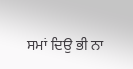ਸਮਾਂ ਦਿਉ ਭੀ ਨਾ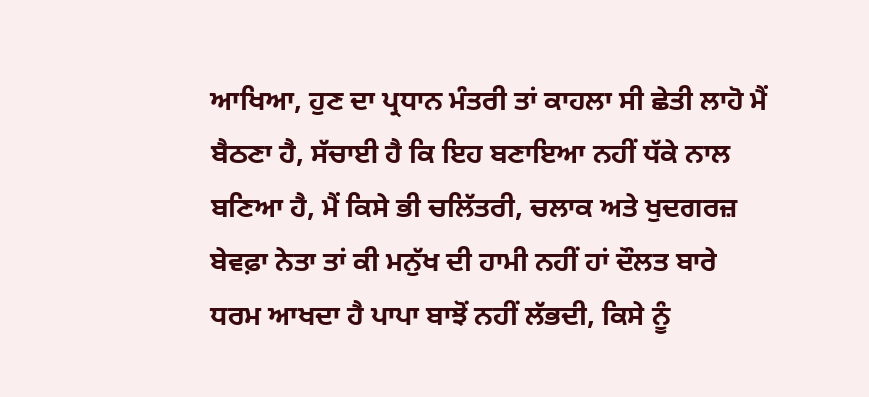ਆਖਿਆ, ਹੁਣ ਦਾ ਪ੍ਰਧਾਨ ਮੰਤਰੀ ਤਾਂ ਕਾਹਲਾ ਸੀ ਛੇਤੀ ਲਾਹੋ ਮੈਂ ਬੈਠਣਾ ਹੈ, ਸੱਚਾਈ ਹੈ ਕਿ ਇਹ ਬਣਾਇਆ ਨਹੀਂ ਧੱਕੇ ਨਾਲ ਬਣਿਆ ਹੈ, ਮੈਂ ਕਿਸੇ ਭੀ ਚਲਿੱਤਰੀ, ਚਲਾਕ ਅਤੇ ਖੁਦਗਰਜ਼ ਬੇਵਫ਼ਾ ਨੇਤਾ ਤਾਂ ਕੀ ਮਨੁੱਖ ਦੀ ਹਾਮੀ ਨਹੀਂ ਹਾਂ ਦੌਲਤ ਬਾਰੇ ਧਰਮ ਆਖਦਾ ਹੈ ਪਾਪਾ ਬਾਝੋਂ ਨਹੀਂ ਲੱਭਦੀ, ਕਿਸੇ ਨੂੰ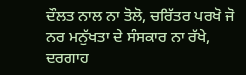ਦੌਲਤ ਨਾਲ ਨਾ ਤੋਲੋ, ਚਰਿੱਤਰ ਪਰਖੋ ਜੋ ਨਰ ਮਨੁੱਖਤਾ ਦੇ ਸੰਸਕਾਰ ਨਾ ਰੱਖੇ, ਦਰਗਾਹ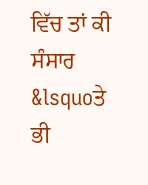ਵਿੱਚ ਤਾਂ ਕੀ ਸੰਸਾਰ &lsquoਤੇ ਭੀ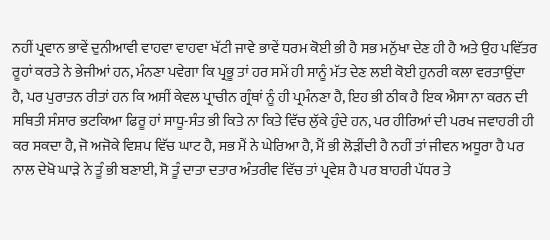ਨਹੀਂ ਪ੍ਰਵਾਨ ਭਾਵੇਂ ਦੁਨੀਆਵੀ ਵਾਹਵਾ ਵਾਹਵਾ ਖੱਟੀ ਜਾਵੇ ਭਾਵੇਂ ਧਰਮ ਕੋਈ ਭੀ ਹੈ ਸਭ ਮਨੁੱਖਾ ਦੇਣ ਹੀ ਹੈ ਅਤੇ ਉਹ ਪਵਿੱਤਰ ਰੂਹਾਂ ਕਰਤੇ ਨੇ ਭੇਜੀਆਂ ਹਨ, ਮੰਨਣਾ ਪਵੇਗਾ ਕਿ ਪ੍ਰਭੂ ਤਾਂ ਹਰ ਸਮੇਂ ਹੀ ਸਾਨੂੰ ਮੱਤ ਦੇਣ ਲਈ ਕੋਈ ਹੁਨਰੀ ਕਲਾ ਵਰਤਾਉਂਦਾ ਹੈ, ਪਰ ਪੁਰਾਤਨ ਰੀਤਾਂ ਹਨ ਕਿ ਅਸੀਂ ਕੇਵਲ ਪ੍ਰਾਚੀਨ ਗ੍ਰੰਥਾਂ ਨੂੰ ਹੀ ਪ੍ਰਮੰਨਣਾ ਹੈ, ਇਹ ਭੀ ਠੀਕ ਹੈ ਇਕ ਐਸਾ ਨਾ ਕਰਨ ਦੀ ਸਥਿਤੀ ਸੰਸਾਰ ਭਟਕਿਆ ਫਿਰੂ ਹਾਂ ਸਾਧੂ-ਸੰਤ ਭੀ ਕਿਤੇ ਨਾ ਕਿਤੇ ਵਿੱਚ ਲੁੱਕੇ ਹੁੰਦੇ ਹਨ, ਪਰ ਹੀਰਿਆਂ ਦੀ ਪਰਖ ਜਵਾਹਰੀ ਹੀ ਕਰ ਸਕਦਾ ਹੈ, ਜੋ ਅਜੋਕੇ ਵਿਸ਼ਪ ਵਿੱਚ ਘਾਟ ਹੈ, ਸਭ ਮੈਂ ਨੇ ਘੇਰਿਆ ਹੈ, ਮੈਂ ਭੀ ਲੋੜੀਂਦੀ ਹੈ ਨਹੀਂ ਤਾਂ ਜੀਵਨ ਅਧੂਰਾ ਹੈ ਪਰ ਨਾਲ ਦੇਖੋ ਘਾੜੇ ਨੇ ਤੂੰ ਭੀ ਬਣਾਈ, ਸੋ ਤੂੰ ਦਾਤਾ ਦਤਾਰ ਅੰਤਰੀਵ ਵਿੱਚ ਤਾਂ ਪ੍ਰਵੇਸ਼ ਹੈ ਪਰ ਬਾਹਰੀ ਪੱਧਰ ਤੇ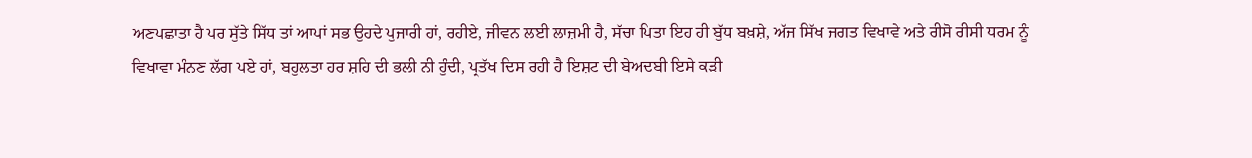ਅਣਪਛਾਤਾ ਹੈ ਪਰ ਸੁੱਤੇ ਸਿੱਧ ਤਾਂ ਆਪਾਂ ਸਭ ਉਹਦੇ ਪੁਜਾਰੀ ਹਾਂ, ਰਹੀਏ, ਜੀਵਨ ਲਈ ਲਾਜ਼ਮੀ ਹੈ, ਸੱਚਾ ਪਿਤਾ ਇਹ ਹੀ ਬੁੱਧ ਬਖ਼ਸ਼ੇ, ਅੱਜ ਸਿੱਖ ਜਗਤ ਵਿਖਾਵੇ ਅਤੇ ਰੀਸੋ ਰੀਸੀ ਧਰਮ ਨੂੰ ਵਿਖਾਵਾ ਮੰਨਣ ਲੱਗ ਪਏ ਹਾਂ, ਬਹੁਲਤਾ ਹਰ ਸ਼ਹਿ ਦੀ ਭਲੀ ਨੀ ਹੁੰਦੀ, ਪ੍ਰਤੱਖ ਦਿਸ ਰਹੀ ਹੈ ਇਸ਼ਟ ਦੀ ਬੇਅਦਬੀ ਇਸੇ ਕੜੀ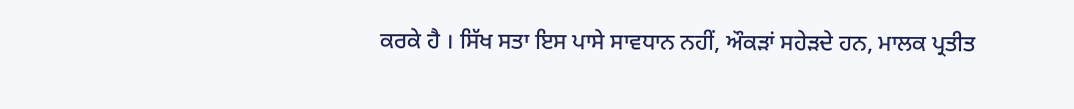ਕਰਕੇ ਹੈ । ਸਿੱਖ ਸਤਾ ਇਸ ਪਾਸੇ ਸਾਵਧਾਨ ਨਹੀਂ, ਔਕੜਾਂ ਸਹੇੜਦੇ ਹਨ, ਮਾਲਕ ਪ੍ਰਤੀਤ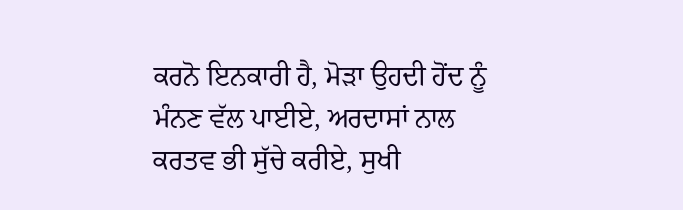ਕਰਨੋ ਇਨਕਾਰੀ ਹੈ, ਮੋੜਾ ਉਹਦੀ ਹੋਂਦ ਨੂੰ ਮੰਨਣ ਵੱਲ ਪਾਈਏ, ਅਰਦਾਸਾਂ ਨਾਲ ਕਰਤਵ ਭੀ ਸੁੱਚੇ ਕਰੀਏ, ਸੁਖੀ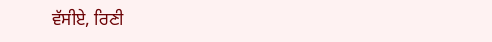ਵੱਸੀਏ, ਰਿਣੀ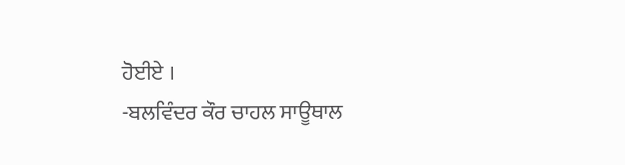ਹੋਈਏ ।
-ਬਲਵਿੰਦਰ ਕੌਰ ਚਾਹਲ ਸਾਊਥਾਲ